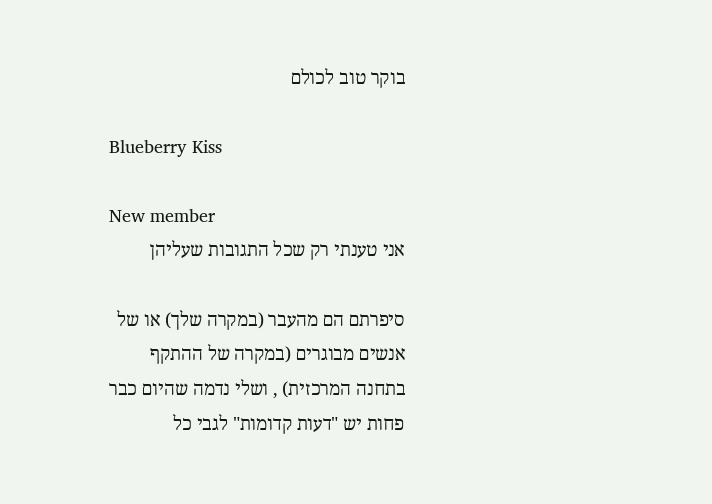בוקר טוב לכולם

Blueberry Kiss

New member
אני טענתי רק שכל התגובות שעליהן

סיפרתם הם מהעבר (במקרה שלך) או של אנשים מבוגרים (במקרה של ההתקף בתחנה המרכזית) , ושלי נדמה שהיום כבר פחות יש "דעות קדומות" לגבי כל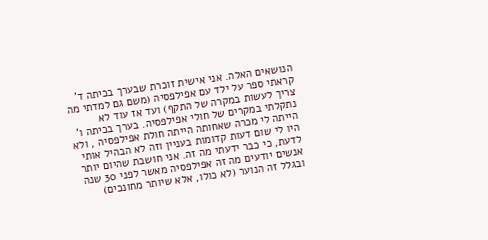הנושאים האלה. אני אישית זוכרת שבערך בכיתה ד' קראתי ספר על ילד עם אפילפסיה (משם גם למדתי מה צריך לעשות במקרה של התקף) ועד אז עוד לא נתקלתי במקרים של חולי אפילפסיה. בערך בכיתה ו' הייתה לי מכרה שאחותה הייתה חולת אפילפסיה , ולא היו לי שום דעות קדומות בעניין וזה לא הבהיל אותי לדעת, כי כבר ידעתי מה זה. אני חושבת שהיום יותר אנשים יודעים מה זה אפילפסיה מאשר לפני 30 שנה ובגלל זה הנוער (לא כולו, אלא שיותר מחונכים)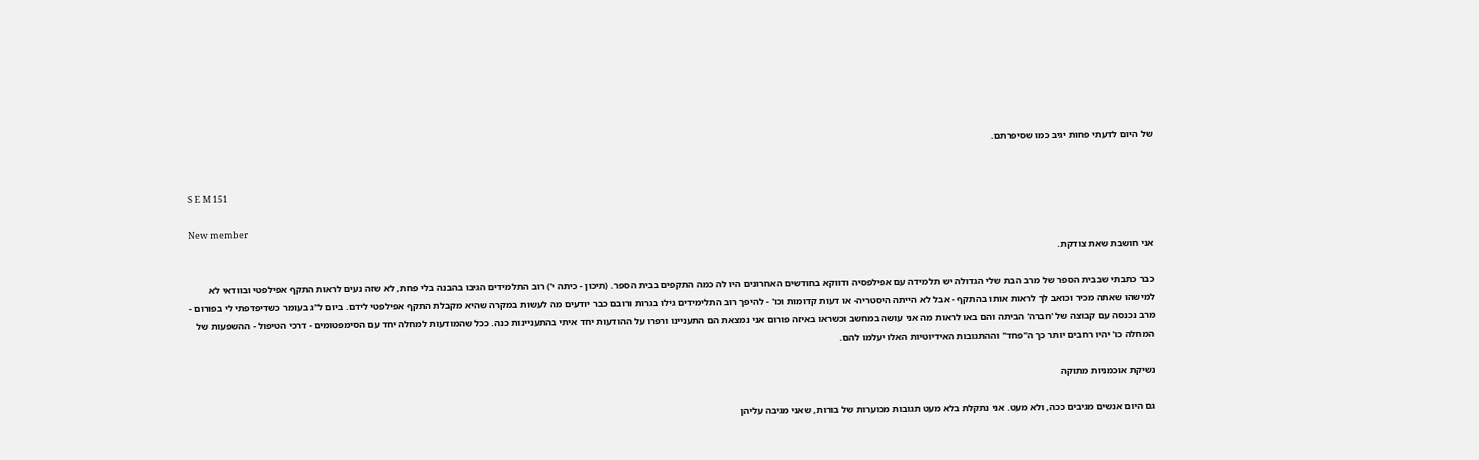של היום לדעתי פחות יגיב כמו שסיפרתם.


S E M 151

New member
אני חושבת שאת צודקת.

כבר כתבתי שבבית הספר של מרב הבת שלי הגדולה יש תלמידה עם אפילפסיה ודווקא בחודשים האחרונים היו לה כמה התקפים בבית הספר. (תיכון - כיתה י') רוב התלמידים הגיבו בהבנה בלי פחת, לא שזה נעים לראות התקף אפילפטי ובוודאי לא למישהו שאתה מכיר וכואב לך לראות אותו בהתקף - אבל לא הייתה היסטריה- או דעות קדומות וכו' - להיפך רוב התלימידים גילו בגרות ורובם כבר יודעים מה לעשות במקרה שהיא מקבלת התקף אפילפטי לידם. ביום ל"ג בעומר כשדיפדפתי לי בפורום - מרב נכנסה עם קבוצה של 'חברה' הביתה והם באו לראות מה אני עושה במחשב וכשראו באיזה פורום אני נמצאת הם התעניינו ורפרו על ההודעות יחד איתי בהתעניינות כנה. ככל שהמודעות למחלה יחד עם הסימפטומים - דרכי הטיפול - ההשפעות של המחלה כו' יהיו רחבים יותר כך ה"פחד" וההתגובות האידיוטיות האלו יעלמו להם.

נשיקת אוכמניות מתוקה

גם היום אנשים מגיבים ככה, ולא מעט. אני נתקלת בלא מעט תגובות מכוערות של בורות, שאני מגיבה עליהן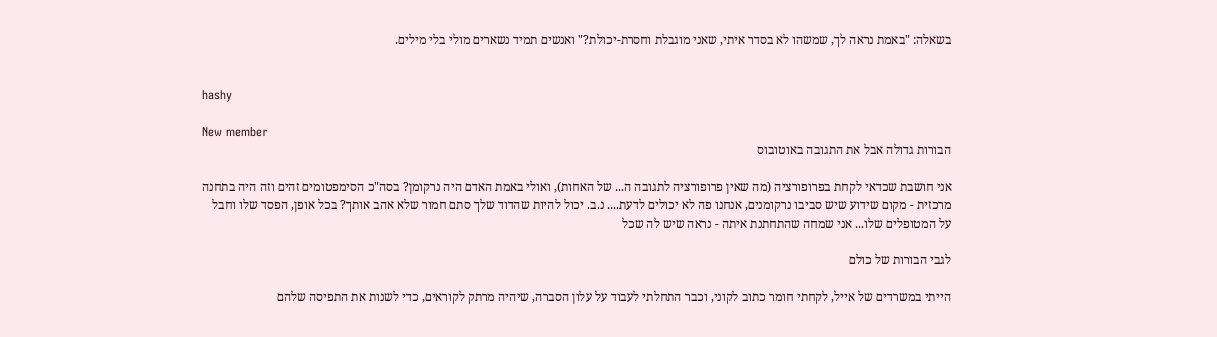בשאלה: "באמת נראה לך, שמשהו לא בסדר איתי, שאני מוגבלת וחסרת-יכולת?" ואנשים תמיד נשארים מולי בלי מילים.


hashy

New member
הבורות גדולה אבל את התגובה באוטובוס

אני חושבת שכדאי לקחת בפרופורציה (מה שאין פרופורציה לתגובה ה... של האחות), ואולי באמת האדם היה נרקומן? בסה"כ הסימפטומים זהים וזה היה בתחנה מרכזית - מקום שידוע שיש סביבו נרקומנים, אנחנו פה לא יכולים לדעת.... נ.ב. יכול להיות שהדוד שלך סתם חמור שלא אהב אותך? בכל אופן, הפסד שלו וחבל על המטופלים שלו... אני שמחה שהתחתנת איתה - נראה שיש לה שכל

לגבי הבורות של כולם

הייתי במשרדים של אייל, לקחתי חומר כתוב לקוני, וכבר התחלתי לעבוד על עלון הסברה, שיהיה מרתק לקוראים, כדי לשנות את התפיסה שלהם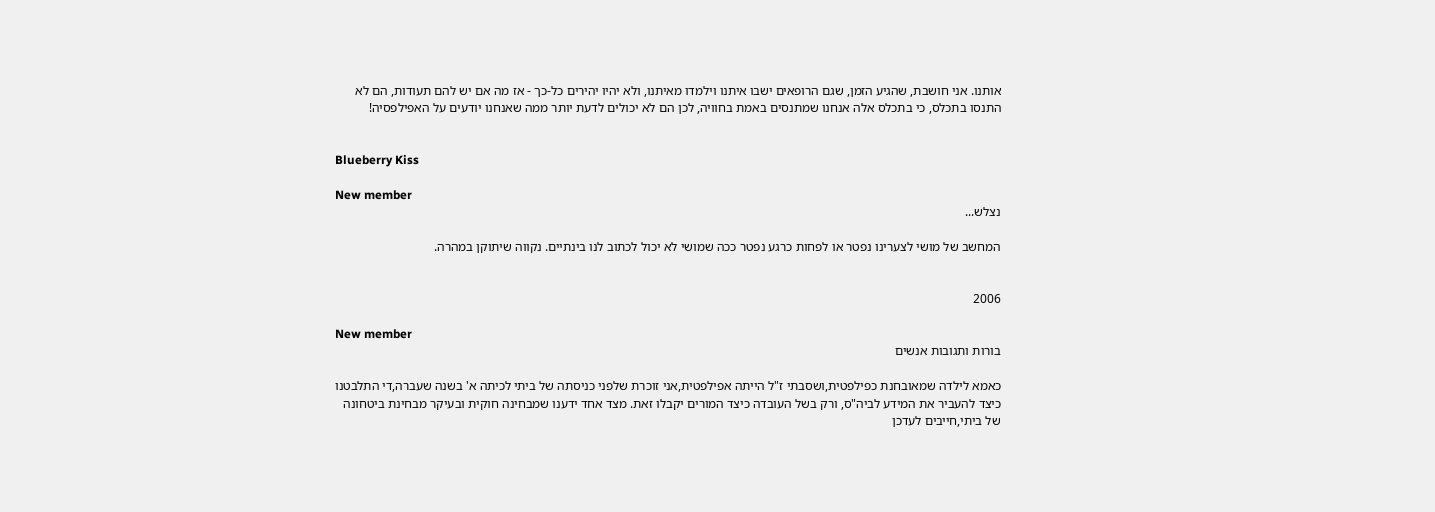אותנו. אני חושבת, שהגיע הזמן, שגם הרופאים ישבו איתנו וילמדו מאיתנו, ולא יהיו יהירים כל-כך - אז מה אם יש להם תעודות, הם לא התנסו בתכלס, כי בתכלס אלה אנחנו שמתנסים באמת בחוויה, לכן הם לא יכולים לדעת יותר ממה שאנחנו יודעים על האפילפסיה!


Blueberry Kiss

New member
נצלש...

המחשב של מושי לצערינו נפטר או לפחות כרגע נפטר ככה שמושי לא יכול לכתוב לנו בינתיים. נקווה שיתוקן במהרה.


2006

New member
בורות ותגובות אנשים

כאמא לילדה שמאובחנת כפילפטית,ושסבתי ז"ל הייתה אפילפטית,אני זוכרת שלפני כניסתה של ביתי לכיתה א' בשנה שעברה,די התלבטנו כיצד להעביר את המידע לביה"ס, ורק בשל העובדה כיצד המורים יקבלו זאת. מצד אחד ידענו שמבחינה חוקית ובעיקר מבחינת ביטחונה של ביתי,חייבים לעדכן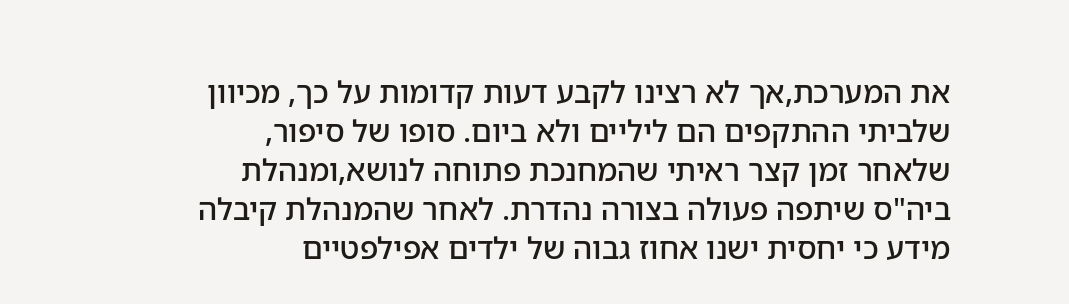את המערכת,אך לא רצינו לקבע דעות קדומות על כך, מכיוון שלביתי ההתקפים הם ליליים ולא ביום. סופו של סיפור, שלאחר זמן קצר ראיתי שהמחנכת פתוחה לנושא,ומנהלת ביה"ס שיתפה פעולה בצורה נהדרת. לאחר שהמנהלת קיבלה מידע כי יחסית ישנו אחוז גבוה של ילדים אפילפטיים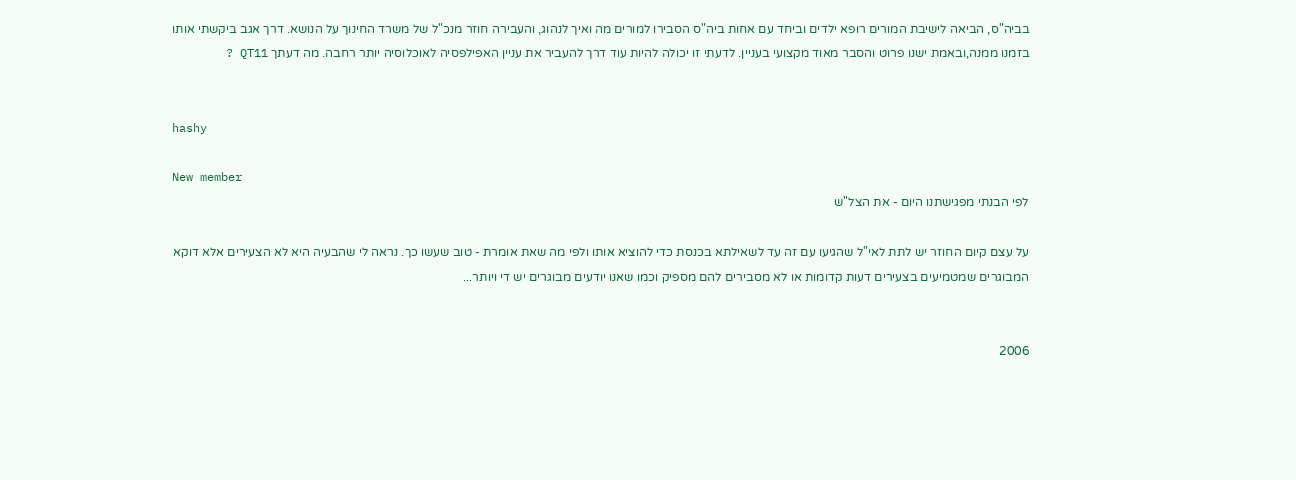בביה"ס, הביאה לישיבת המורים רופא ילדים וביחד עם אחות ביה"ס הסבירו למורים מה ואיך לנהוג, והעבירה חוזר מנכ"ל של משרד החינוך על הנושא. דרך אגב ביקשתי אותו בזמנו ממנה,ובאמת ישנו פרוט והסבר מאוד מקצועי בעניין. לדעתי זו יכולה להיות עוד דרך להעביר את עניין האפילפסיה לאוכלוסיה יותר רחבה. מה דעתך QT11 ?


hashy

New member
לפי הבנתי מפגישתנו היום - את הצל"ש

על עצם קיום החוזר יש לתת לאי"ל שהגיעו עם זה עד לשאילתא בכנסת כדי להוציא אותו ולפי מה שאת אומרת - טוב שעשו כך. נראה לי שהבעיה היא לא הצעירים אלא דוקא המבוגרים שמטמיעים בצעירים דעות קדומות או לא מסבירים להם מספיק וכמו שאנו יודעים מבוגרים יש די ויותר...


2006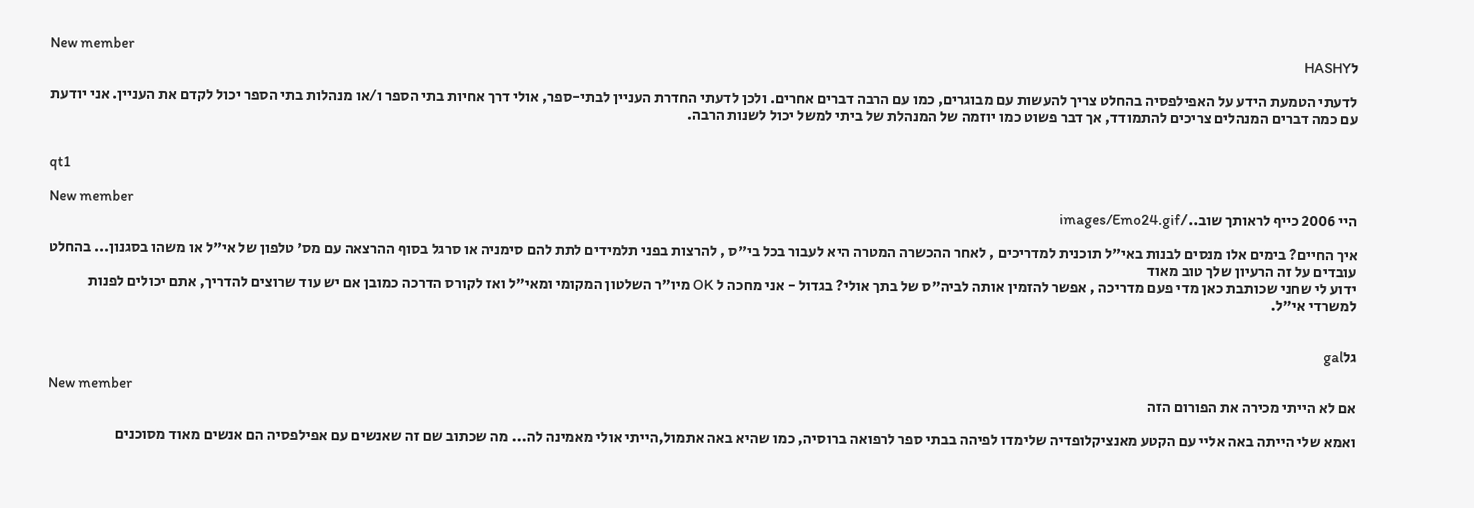New member
לHASHY

לדעתי הטמעת הידע על האפילפסיה בהחלט צריך להעשות עם מבוגרים, כמו עם הרבה דברים אחרים. ולכן לדעתי החדרת העניין לבתי-ספר, אולי דרך אחיות בתי הספר ו/או מנהלות בתי הספר יכול לקדם את העניין. אני יודעת עם כמה דברים המנהלים צריכים להתמודד, אך דבר פשוט כמו יוזמה של המנהלת של ביתי למשל יכול לשנות הרבה.


qt1

New member
היי 2006 כייף לראותך שוב../images/Emo24.gif

איך החיים? בימים אלו מנסים לבנות באי"ל תוכנית למדריכים , לאחר ההכשרה המטרה היא לעבור בכל בי"ס , להרצות בפני תלמידים לתת להם סימניה או סרגל בסוף ההרצאה עם מס' טלפון של אי"ל או משהו בסגנון... בהחלט עובדים על זה הרעיון שלך טוב מאוד
ידוע לי שחני שכותבת כאן מדי פעם מדריכה , אפשר להזמין אותה לביה"ס של בתך אולי? בגדול - אני מחכה ל OK מיו"ר השלטון המקומי ומאי"ל ואז לקורס הדרכה כמובן אם יש עוד שרוצים להדריך, אתם יכולים לפנות למשרדי אי"ל.


גלgal

New member
אם לא הייתי מכירה את הפורום הזה

ואמא שלי הייתה באה אליי עם הקטע מאנציקלופדיה שלימדו לפיהה בבתי ספר לרפואה ברוסיה, כמו שהיא באה אתמול,הייתי אולי מאמינה לה... מה שכתוב שם זה שאנשים עם אפילפסיה הם אנשים מאוד מסוכנים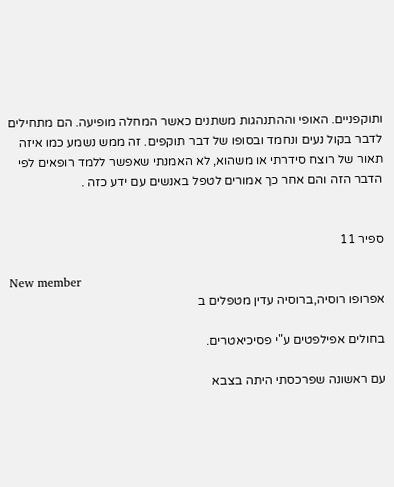ותוקפניים. האופי וההתנהגות משתנים כאשר המחלה מופיעה. הם מתחילים לדבר בקול נעים ונחמד ובסופו של דבר תוקפים. זה ממש נשמע כמו איזה תאור של רוצח סידרתי או משהוא, לא האמנתי שאפשר ללמד רופאים לפי הדבר הזה והם אחר כך אמורים לטפל באנשים עם ידע כזה .


ספיר 11

New member
אפרופו רוסיה,ברוסיה עדין מטפלים ב

בחולים אפילפטים ע"י פסיכיאטרים.

עם ראשונה שפרכסתי היתה בצבא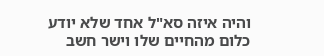והיה איזה סא"ל אחד שלא יודע כלום מהחיים שלו וישר חשב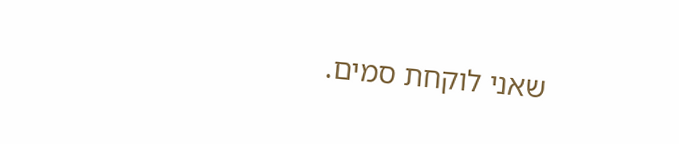שאני לוקחת סמים.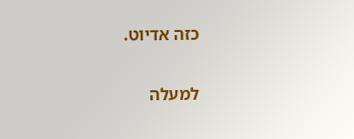כזה אדיוט.

למעלה